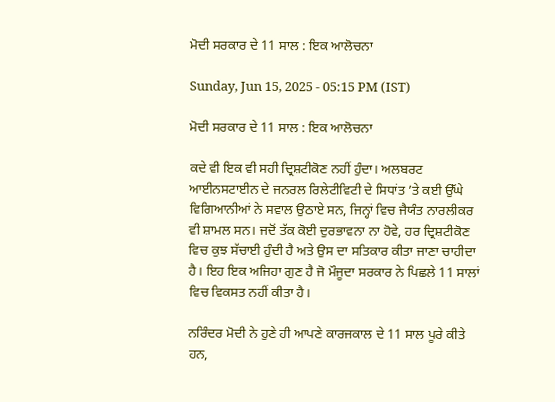ਮੋਦੀ ਸਰਕਾਰ ਦੇ 11 ਸਾਲ : ਇਕ ਆਲੋਚਨਾ

Sunday, Jun 15, 2025 - 05:15 PM (IST)

ਮੋਦੀ ਸਰਕਾਰ ਦੇ 11 ਸਾਲ : ਇਕ ਆਲੋਚਨਾ

ਕਦੇ ਵੀ ਇਕ ਵੀ ਸਹੀ ਦ੍ਰਿਸ਼ਟੀਕੋਣ ਨਹੀਂ ਹੁੰਦਾ। ਅਲਬਰਟ ਆਈਨਸਟਾਈਨ ਦੇ ਜਨਰਲ ਰਿਲੇਟੀਵਿਟੀ ਦੇ ਸਿਧਾਂਤ ’ਤੇ ਕਈ ਉੱਘੇ ਵਿਗਿਆਨੀਆਂ ਨੇ ਸਵਾਲ ਉਠਾਏ ਸਨ, ਜਿਨ੍ਹਾਂ ਵਿਚ ਜੈਯੰਤ ਨਾਰਲੀਕਰ ਵੀ ਸ਼ਾਮਲ ਸਨ। ਜਦੋਂ ਤੱਕ ਕੋਈ ਦੁਰਭਾਵਨਾ ਨਾ ਹੋਵੇ, ਹਰ ਦ੍ਰਿਸ਼ਟੀਕੋਣ ਵਿਚ ਕੁਝ ਸੱਚਾਈ ਹੁੰਦੀ ਹੈ ਅਤੇ ਉਸ ਦਾ ਸਤਿਕਾਰ ਕੀਤਾ ਜਾਣਾ ਚਾਹੀਦਾ ਹੈ। ਇਹ ਇਕ ਅਜਿਹਾ ਗੁਣ ਹੈ ਜੋ ਮੌਜੂਦਾ ਸਰਕਾਰ ਨੇ ਪਿਛਲੇ 11 ਸਾਲਾਂ ਵਿਚ ਵਿਕਸਤ ਨਹੀਂ ਕੀਤਾ ਹੈ।

ਨਰਿੰਦਰ ਮੋਦੀ ਨੇ ਹੁਣੇ ਹੀ ਆਪਣੇ ਕਾਰਜਕਾਲ ਦੇ 11 ਸਾਲ ਪੂਰੇ ਕੀਤੇ ਹਨ,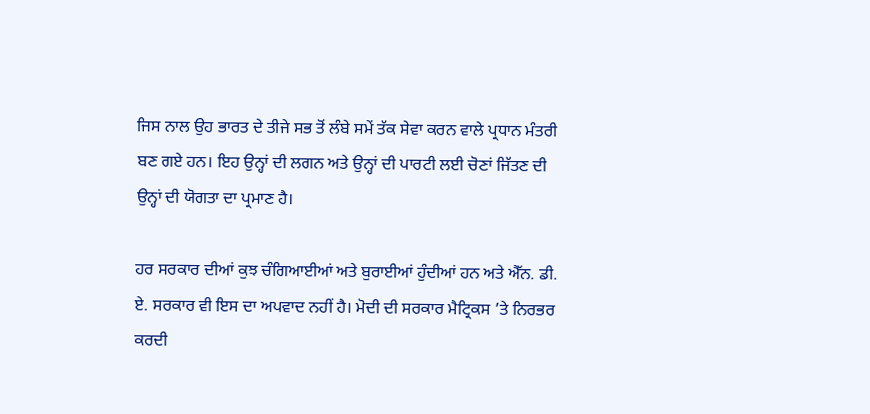ਜਿਸ ਨਾਲ ਉਹ ਭਾਰਤ ਦੇ ਤੀਜੇ ਸਭ ਤੋਂ ਲੰਬੇ ਸਮੇਂ ਤੱਕ ਸੇਵਾ ਕਰਨ ਵਾਲੇ ਪ੍ਰਧਾਨ ਮੰਤਰੀ ਬਣ ਗਏ ਹਨ। ਇਹ ਉਨ੍ਹਾਂ ਦੀ ਲਗਨ ਅਤੇ ਉਨ੍ਹਾਂ ਦੀ ਪਾਰਟੀ ਲਈ ਚੋਣਾਂ ਜਿੱਤਣ ਦੀ ਉਨ੍ਹਾਂ ਦੀ ਯੋਗਤਾ ਦਾ ਪ੍ਰਮਾਣ ਹੈ।

ਹਰ ਸਰਕਾਰ ਦੀਆਂ ਕੁਝ ਚੰਗਿਆਈਆਂ ਅਤੇ ਬੁਰਾਈਆਂ ਹੁੰਦੀਆਂ ਹਨ ਅਤੇ ਐੱਨ. ਡੀ. ਏ. ਸਰਕਾਰ ਵੀ ਇਸ ਦਾ ਅਪਵਾਦ ਨਹੀਂ ਹੈ। ਮੋਦੀ ਦੀ ਸਰਕਾਰ ਮੈਟ੍ਰਿਕਸ ’ਤੇ ਨਿਰਭਰ ਕਰਦੀ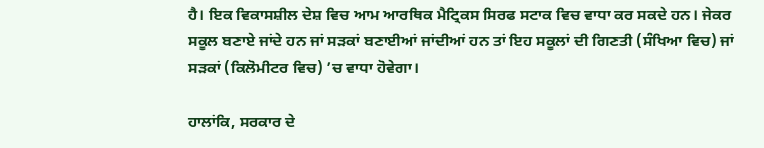ਹੈ। ਇਕ ਵਿਕਾਸਸ਼ੀਲ ਦੇਸ਼ ਵਿਚ ਆਮ ਆਰਥਿਕ ਮੈਟ੍ਰਿਕਸ ਸਿਰਫ ਸਟਾਕ ਵਿਚ ਵਾਧਾ ਕਰ ਸਕਦੇ ਹਨ। ਜੇਕਰ ਸਕੂਲ ਬਣਾਏ ਜਾਂਦੇ ਹਨ ਜਾਂ ਸੜਕਾਂ ਬਣਾਈਆਂ ਜਾਂਦੀਆਂ ਹਨ ਤਾਂ ਇਹ ਸਕੂਲਾਂ ਦੀ ਗਿਣਤੀ (ਸੰਖਿਆ ਵਿਚ) ਜਾਂ ਸੜਕਾਂ (ਕਿਲੋਮੀਟਰ ਵਿਚ) ’ਚ ਵਾਧਾ ਹੋਵੇਗਾ।

ਹਾਲਾਂਕਿ, ਸਰਕਾਰ ਦੇ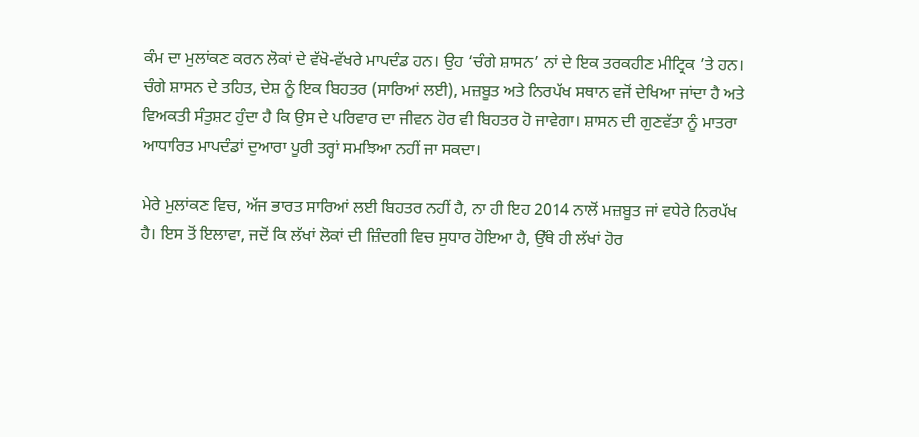ਕੰਮ ਦਾ ਮੁਲਾਂਕਣ ਕਰਨ ਲੋਕਾਂ ਦੇ ਵੱਖੋ-ਵੱਖਰੇ ਮਾਪਦੰਡ ਹਨ। ਉਹ ‘ਚੰਗੇ ਸ਼ਾਸਨ’ ਨਾਂ ਦੇ ਇਕ ਤਰਕਹੀਣ ਮੀਟ੍ਰਿਕ ’ਤੇ ਹਨ। ਚੰਗੇ ਸ਼ਾਸਨ ਦੇ ਤਹਿਤ, ਦੇਸ਼ ਨੂੰ ਇਕ ਬਿਹਤਰ (ਸਾਰਿਆਂ ਲਈ), ਮਜ਼ਬੂਤ ਅਤੇ ਨਿਰਪੱਖ ਸਥਾਨ ਵਜੋਂ ਦੇਖਿਆ ਜਾਂਦਾ ਹੈ ਅਤੇ ਵਿਅਕਤੀ ਸੰਤੁਸ਼ਟ ਹੁੰਦਾ ਹੈ ਕਿ ਉਸ ਦੇ ਪਰਿਵਾਰ ਦਾ ਜੀਵਨ ਹੋਰ ਵੀ ਬਿਹਤਰ ਹੋ ਜਾਵੇਗਾ। ਸ਼ਾਸਨ ਦੀ ਗੁਣਵੱਤਾ ਨੂੰ ਮਾਤਰਾ ਆਧਾਰਿਤ ਮਾਪਦੰਡਾਂ ਦੁਆਰਾ ਪੂਰੀ ਤਰ੍ਹਾਂ ਸਮਝਿਆ ਨਹੀਂ ਜਾ ਸਕਦਾ।

ਮੇਰੇ ਮੁਲਾਂਕਣ ਵਿਚ, ਅੱਜ ਭਾਰਤ ਸਾਰਿਆਂ ਲਈ ਬਿਹਤਰ ਨਹੀਂ ਹੈ, ਨਾ ਹੀ ਇਹ 2014 ਨਾਲੋਂ ਮਜ਼ਬੂਤ ਜਾਂ ਵਧੇਰੇ ਨਿਰਪੱਖ ਹੈ। ਇਸ ਤੋਂ ਇਲਾਵਾ, ਜਦੋਂ ਕਿ ਲੱਖਾਂ ਲੋਕਾਂ ਦੀ ਜ਼ਿੰਦਗੀ ਵਿਚ ਸੁਧਾਰ ਹੋਇਆ ਹੈ, ਉੱਥੇ ਹੀ ਲੱਖਾਂ ਹੋਰ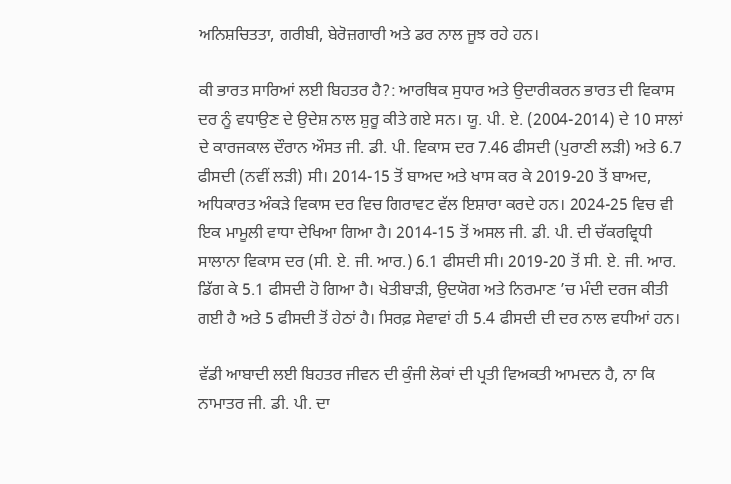ਅਨਿਸ਼ਚਿਤਤਾ, ਗਰੀਬੀ, ਬੇਰੋਜ਼ਗਾਰੀ ਅਤੇ ਡਰ ਨਾਲ ਜੂਝ ਰਹੇ ਹਨ।

ਕੀ ਭਾਰਤ ਸਾਰਿਆਂ ਲਈ ਬਿਹਤਰ ਹੈ?: ਆਰਥਿਕ ਸੁਧਾਰ ਅਤੇ ਉਦਾਰੀਕਰਨ ਭਾਰਤ ਦੀ ਵਿਕਾਸ ਦਰ ਨੂੰ ਵਧਾਉਣ ਦੇ ਉਦੇਸ਼ ਨਾਲ ਸ਼ੁਰੂ ਕੀਤੇ ਗਏ ਸਨ। ਯੂ. ਪੀ. ਏ. (2004-2014) ਦੇ 10 ਸਾਲਾਂ ਦੇ ਕਾਰਜਕਾਲ ਦੌਰਾਨ ਔਸਤ ਜੀ. ਡੀ. ਪੀ. ਵਿਕਾਸ ਦਰ 7.46 ਫੀਸਦੀ (ਪੁਰਾਣੀ ਲੜੀ) ਅਤੇ 6.7 ਫੀਸਦੀ (ਨਵੀਂ ਲੜੀ) ਸੀ। 2014-15 ਤੋਂ ਬਾਅਦ ਅਤੇ ਖਾਸ ਕਰ ਕੇ 2019-20 ਤੋਂ ਬਾਅਦ, ਅਧਿਕਾਰਤ ਅੰਕੜੇ ਵਿਕਾਸ ਦਰ ਵਿਚ ਗਿਰਾਵਟ ਵੱਲ ਇਸ਼ਾਰਾ ਕਰਦੇ ਹਨ। 2024-25 ਵਿਚ ਵੀ ਇਕ ਮਾਮੂਲੀ ਵਾਧਾ ਦੇਖਿਆ ਗਿਆ ਹੈ। 2014-15 ਤੋਂ ਅਸਲ ਜੀ. ਡੀ. ਪੀ. ਦੀ ਚੱਕਰਵ੍ਰਿਧੀ ਸਾਲਾਨਾ ਵਿਕਾਸ ਦਰ (ਸੀ. ਏ. ਜੀ. ਆਰ.) 6.1 ਫੀਸਦੀ ਸੀ। 2019-20 ਤੋਂ ਸੀ. ਏ. ਜੀ. ਆਰ. ਡਿੱਗ ਕੇ 5.1 ਫੀਸਦੀ ਹੋ ਗਿਆ ਹੈ। ਖੇਤੀਬਾੜੀ, ਉਦਯੋਗ ਅਤੇ ਨਿਰਮਾਣ ’ਚ ਮੰਦੀ ਦਰਜ ਕੀਤੀ ਗਈ ਹੈ ਅਤੇ 5 ਫੀਸਦੀ ਤੋਂ ਹੇਠਾਂ ਹੈ। ਸਿਰਫ਼ ਸੇਵਾਵਾਂ ਹੀ 5.4 ਫੀਸਦੀ ਦੀ ਦਰ ਨਾਲ ਵਧੀਆਂ ਹਨ।

ਵੱਡੀ ਆਬਾਦੀ ਲਈ ਬਿਹਤਰ ਜੀਵਨ ਦੀ ਕੁੰਜੀ ਲੋਕਾਂ ਦੀ ਪ੍ਰਤੀ ਵਿਅਕਤੀ ਆਮਦਨ ਹੈ, ਨਾ ਕਿ ਨਾਮਾਤਰ ਜੀ. ਡੀ. ਪੀ. ਦਾ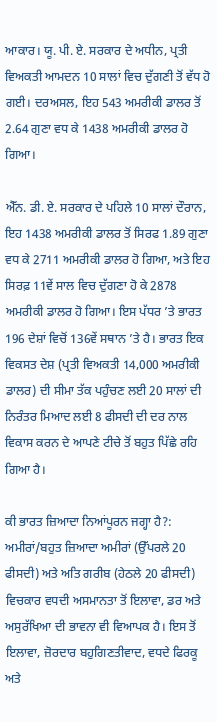ਆਕਾਰ। ਯੂ. ਪੀ. ਏ. ਸਰਕਾਰ ਦੇ ਅਧੀਨ, ਪ੍ਰਤੀ ਵਿਅਕਤੀ ਆਮਦਨ 10 ਸਾਲਾਂ ਵਿਚ ਦੁੱਗਣੀ ਤੋਂ ਵੱਧ ਹੋ ਗਈ। ਦਰਅਸਲ, ਇਹ 543 ਅਮਰੀਕੀ ਡਾਲਰ ਤੋਂ 2.64 ਗੁਣਾ ਵਧ ਕੇ 1438 ਅਮਰੀਕੀ ਡਾਲਰ ਹੋ ਗਿਆ।

ਐੱਨ. ਡੀ. ਏ. ਸਰਕਾਰ ਦੇ ਪਹਿਲੇ 10 ਸਾਲਾਂ ਦੌਰਾਨ, ਇਹ 1438 ਅਮਰੀਕੀ ਡਾਲਰ ਤੋਂ ਸਿਰਫ 1.89 ਗੁਣਾ ਵਧ ਕੇ 2711 ਅਮਰੀਕੀ ਡਾਲਰ ਹੋ ਗਿਆ, ਅਤੇ ਇਹ ਸਿਰਫ਼ 11ਵੇਂ ਸਾਲ ਵਿਚ ਦੁੱਗਣਾ ਹੋ ਕੇ 2878 ਅਮਰੀਕੀ ਡਾਲਰ ਹੋ ਗਿਆ। ਇਸ ਪੱਧਰ ’ਤੇ ਭਾਰਤ 196 ਦੇਸ਼ਾਂ ਵਿਚੋਂ 136ਵੇਂ ਸਥਾਨ ’ਤੇ ਹੈ। ਭਾਰਤ ਇਕ ਵਿਕਸਤ ਦੇਸ਼ (ਪ੍ਰਤੀ ਵਿਅਕਤੀ 14,000 ਅਮਰੀਕੀ ਡਾਲਰ) ਦੀ ਸੀਮਾ ਤੱਕ ਪਹੁੰਚਣ ਲਈ 20 ਸਾਲਾਂ ਦੀ ਨਿਰੰਤਰ ਮਿਆਦ ਲਈ 8 ਫੀਸਦੀ ਦੀ ਦਰ ਨਾਲ ਵਿਕਾਸ ਕਰਨ ਦੇ ਆਪਣੇ ਟੀਚੇ ਤੋਂ ਬਹੁਤ ਪਿੱਛੇ ਰਹਿ ਗਿਆ ਹੈ।

ਕੀ ਭਾਰਤ ਜ਼ਿਆਦਾ ਨਿਆਂਪੂਰਨ ਜਗ੍ਹਾ ਹੈ?: ਅਮੀਰਾਂ/ਬਹੁਤ ਜ਼ਿਆਦਾ ਅਮੀਰਾਂ (ਉੱਪਰਲੇ 20 ਫੀਸਦੀ) ਅਤੇ ਅਤਿ ਗਰੀਬ (ਹੇਠਲੇ 20 ਫੀਸਦੀ) ਵਿਚਕਾਰ ਵਧਦੀ ਅਸਮਾਨਤਾ ਤੋਂ ਇਲਾਵਾ, ਡਰ ਅਤੇ ਅਸੁਰੱਖਿਆ ਦੀ ਭਾਵਨਾ ਵੀ ਵਿਆਪਕ ਹੈ। ਇਸ ਤੋਂ ਇਲਾਵਾ, ਜ਼ੋਰਦਾਰ ਬਹੁਗਿਣਤੀਵਾਦ, ਵਧਦੇ ਫਿਰਕੂ ਅਤੇ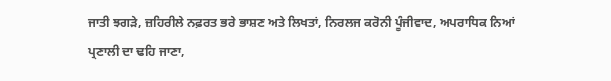ਜਾਤੀ ਝਗੜੇ, ਜ਼ਹਿਰੀਲੇ ਨਫ਼ਰਤ ਭਰੇ ਭਾਸ਼ਣ ਅਤੇ ਲਿਖਤਾਂ, ਨਿਰਲਜ ਕਰੋਨੀ ਪੂੰਜੀਵਾਦ, ਅਪਰਾਧਿਕ ਨਿਆਂ ਪ੍ਰਣਾਲੀ ਦਾ ਢਹਿ ਜਾਣਾ,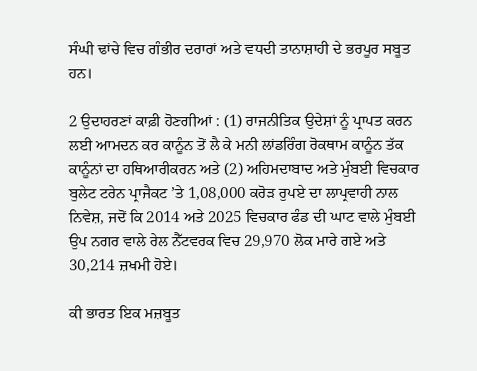ਸੰਘੀ ਢਾਂਚੇ ਵਿਚ ਗੰਭੀਰ ਦਰਾਰਾਂ ਅਤੇ ਵਧਦੀ ਤਾਨਾਸ਼ਾਹੀ ਦੇ ਭਰਪੂਰ ਸਬੂਤ ਹਨ।

2 ਉਦਾਹਰਣਾਂ ਕਾਫ਼ੀ ਹੋਣਗੀਆਂ : (1) ਰਾਜਨੀਤਿਕ ਉਦੇਸ਼ਾਂ ਨੂੰ ਪ੍ਰਾਪਤ ਕਰਨ ਲਈ ਆਮਦਨ ਕਰ ਕਾਨੂੰਨ ਤੋਂ ਲੈ ਕੇ ਮਨੀ ਲਾਂਡਰਿੰਗ ਰੋਕਥਾਮ ਕਾਨੂੰਨ ਤੱਕ ਕਾਨੂੰਨਾਂ ਦਾ ਹਥਿਆਰੀਕਰਨ ਅਤੇ (2) ਅਹਿਮਦਾਬਾਦ ਅਤੇ ਮੁੰਬਈ ਵਿਚਕਾਰ ਬੁਲੇਟ ਟਰੇਨ ਪ੍ਰਾਜੈਕਟ ’ਤੇ 1,08,000 ਕਰੋੜ ਰੁਪਏ ਦਾ ਲਾਪ੍ਰਵਾਹੀ ਨਾਲ ਨਿਵੇਸ਼, ਜਦੋਂ ਕਿ 2014 ਅਤੇ 2025 ਵਿਚਕਾਰ ਫੰਡ ਦੀ ਘਾਟ ਵਾਲੇ ਮੁੰਬਈ ਉਪ ਨਗਰ ਵਾਲੇ ਰੇਲ ਨੈੱਟਵਰਕ ਵਿਚ 29,970 ਲੋਕ ਮਾਰੇ ਗਏ ਅਤੇ 30,214 ਜ਼ਖਮੀ ਹੋਏ।

ਕੀ ਭਾਰਤ ਇਕ ਮਜ਼ਬੂਤ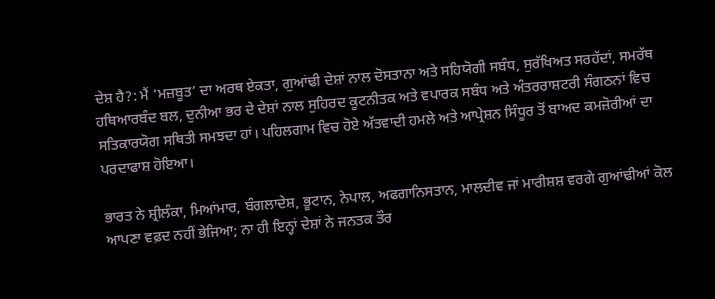ਦੇਸ਼ ਹੈ?: ਮੈਂ ‘ਮਜ਼ਬੂਤ’ ਦਾ ਅਰਥ ਏਕਤਾ, ਗੁਆਂਢੀ ਦੇਸ਼ਾਂ ਨਾਲ ਦੋਸਤਾਨਾ ਅਤੇ ਸਹਿਯੋਗੀ ਸਬੰਧ, ਸੁਰੱਖਿਅਤ ਸਰਹੱਦਾਂ, ਸਮਰੱਥ ਹਥਿਆਰਬੰਦ ਬਲ, ਦੁਨੀਆ ਭਰ ਦੇ ਦੇਸ਼ਾਂ ਨਾਲ ਸੁਹਿਰਦ ਕੂਟਨੀਤਕ ਅਤੇ ਵਪਾਰਕ ਸਬੰਧ ਅਤੇ ਅੰਤਰਰਾਸ਼ਟਰੀ ਸੰਗਠਨਾਂ ਵਿਚ ਸਤਿਕਾਰਯੋਗ ਸਥਿਤੀ ਸਮਝਦਾ ਹਾਂ। ਪਹਿਲਗਾਮ ਵਿਚ ਹੋਏ ਅੱਤਵਾਦੀ ਹਮਲੇ ਅਤੇ ਆਪ੍ਰੇਸ਼ਨ ਸਿੰਧੂਰ ਤੋਂ ਬਾਅਦ ਕਮਜ਼ੋਰੀਆਂ ਦਾ ਪਰਦਾਫਾਸ਼ ਹੋਇਆ।

ਭਾਰਤ ਨੇ ਸ਼੍ਰੀਲੰਕਾ, ਮਿਆਂਮਾਰ, ਬੰਗਲਾਦੇਸ਼, ਭੂਟਾਨ, ਨੇਪਾਲ, ਅਫਗਾਨਿਸਤਾਨ, ਮਾਲਦੀਵ ਜਾਂ ਮਾਰੀਸ਼ਸ਼ ਵਰਗੇ ਗੁਆਂਢੀਆਂ ਕੋਲ ਆਪਣਾ ਵਫ਼ਦ ਨਹੀਂ ਭੇਜਿਆ; ਨਾ ਹੀ ਇਨ੍ਹਾਂ ਦੇਸ਼ਾਂ ਨੇ ਜਨਤਕ ਤੌਰ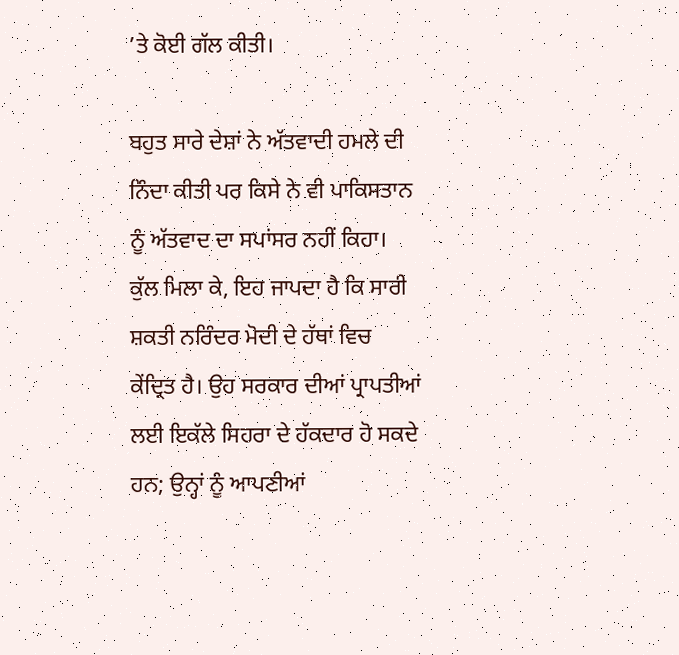’ਤੇ ਕੋਈ ਗੱਲ ਕੀਤੀ।

ਬਹੁਤ ਸਾਰੇ ਦੇਸ਼ਾਂ ਨੇ ਅੱਤਵਾਦੀ ਹਮਲੇ ਦੀ ਨਿੰਦਾ ਕੀਤੀ ਪਰ ਕਿਸੇ ਨੇ ਵੀ ਪਾਕਿਸਤਾਨ ਨੂੰ ਅੱਤਵਾਦ ਦਾ ਸਪਾਂਸਰ ਨਹੀਂ ਕਿਹਾ। ਕੁੱਲ ਮਿਲਾ ਕੇ, ਇਹ ਜਾਪਦਾ ਹੈ ਕਿ ਸਾਰੀ ਸ਼ਕਤੀ ਨਰਿੰਦਰ ਮੋਦੀ ਦੇ ਹੱਥਾਂ ਵਿਚ ਕੇਂਦ੍ਰਿਤ ਹੈ। ਉਹ ਸਰਕਾਰ ਦੀਆਂ ਪ੍ਰਾਪਤੀਆਂ ਲਈ ਇਕੱਲੇ ਸਿਹਰਾ ਦੇ ਹੱਕਦਾਰ ਹੋ ਸਕਦੇ ਹਨ; ਉਨ੍ਹਾਂ ਨੂੰ ਆਪਣੀਆਂ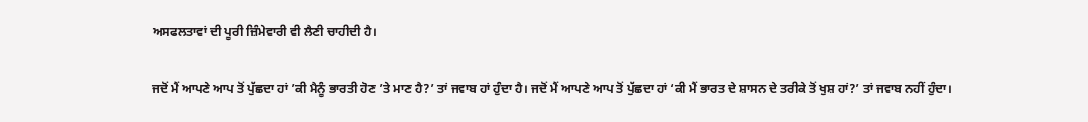ਅਸਫਲਤਾਵਾਂ ਦੀ ਪੂਰੀ ਜ਼ਿੰਮੇਵਾਰੀ ਵੀ ਲੈਣੀ ਚਾਹੀਦੀ ਹੈ।

ਜਦੋਂ ਮੈਂ ਆਪਣੇ ਆਪ ਤੋਂ ਪੁੱਛਦਾ ਹਾਂ ’ਕੀ ਮੈਨੂੰ ਭਾਰਤੀ ਹੋਣ ’ਤੇ ਮਾਣ ਹੈ?’ ਤਾਂ ਜਵਾਬ ਹਾਂ ਹੁੰਦਾ ਹੈ। ਜਦੋਂ ਮੈਂ ਆਪਣੇ ਆਪ ਤੋਂ ਪੁੱਛਦਾ ਹਾਂ ‘ਕੀ ਮੈਂ ਭਾਰਤ ਦੇ ਸ਼ਾਸਨ ਦੇ ਤਰੀਕੇ ਤੋਂ ਖੁਸ਼ ਹਾਂ?’ ਤਾਂ ਜਵਾਬ ਨਹੀਂ ਹੁੰਦਾ।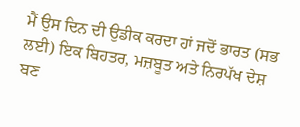ਮੈਂ ਉਸ ਦਿਨ ਦੀ ਉਡੀਕ ਕਰਦਾ ਹਾਂ ਜਦੋਂ ਭਾਰਤ (ਸਭ ਲਈ) ਇਕ ਬਿਹਤਰ, ਮਜ਼ਬੂਤ ਅਤੇ ਨਿਰਪੱਖ ਦੇਸ਼ ਬਣ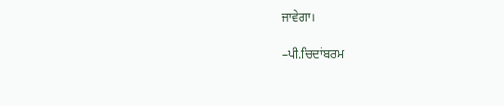ਜਾਵੇਗਾ।

–ਪੀ.ਚਿਦਾਂਬਰਮ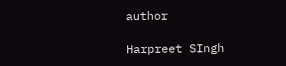author

Harpreet SIngh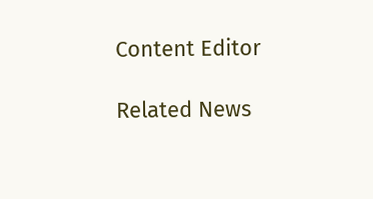Content Editor

Related News